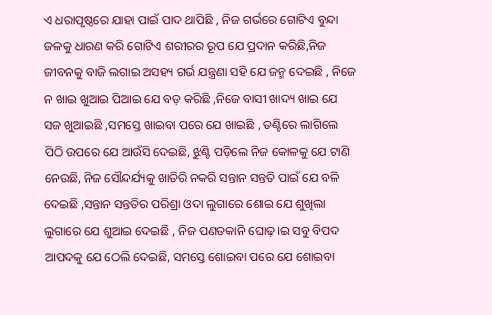ଏ ଧରାପୃଷ୍ଠରେ ଯାହା ପାଇଁ ପାଦ ଥାପିଛି , ନିଜ ଗର୍ଭରେ ଗୋଟିଏ ବୁନ୍ଦା ଜଳକୁ ଧାରଣ କରି ଗୋଟିଏ ଶରୀରର ରୂପ ଯେ ପ୍ରଦାନ କରିଛି,ନିଜ ଜୀବନକୁ ବାଜି ଲଗାଇ ଅସହ୍ୟ ଗର୍ଭ ଯନ୍ତ୍ରଣା ସହି ଯେ ଜନ୍ମ ଦେଇଛି , ନିଜେ ନ ଖାଇ ଖୁଆଇ ପିଆଇ ଯେ ବଡ଼ କରିଛି ,ନିଜେ ବାସୀ ଖାଦ୍ୟ ଖାଇ ଯେ ସଜ ଖୁଆଇଛି ,ସମସ୍ତେ ଖାଇବା ପରେ ଯେ ଖାଇଛି , ତଣ୍ଟିରେ ଲାଗିଲେ ପିଠି ଉପରେ ଯେ ଆଉଁସି ଦେଇଛି, ଝୁଣ୍ଟି ପଡ଼ିଲେ ନିଜ କୋଳକୁ ଯେ ଟାଣି ନେଉଛି, ନିଜ ସୌନ୍ଦର୍ଯ୍ୟକୁ ଖାତିରି ନକରି ସନ୍ତାନ ସନ୍ତତି ପାଇଁ ଯେ ବଳି ଦେଇଛି ,ସନ୍ତାନ ସନ୍ତତିର ପରିଶ୍ରା ଓଦା ଲୁଗାରେ ଶୋଇ ଯେ ଶୁଖିଲା ଲୁଗାରେ ଯେ ଶୁଆଇ ଦେଇଛି , ନିଜ ପଣତକାନି ଘୋଢ଼।ଇ ସବୁ ବିପଦ ଆପଦକୁ ଯେ ଠେଲି ଦେଇଛି, ସମସ୍ତେ ଶୋଇବା ପରେ ଯେ ଶୋଇବା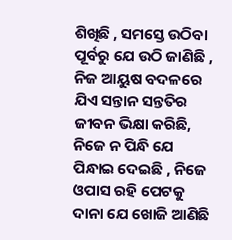ଶିଖିଛି , ସମସ୍ତେ ଉଠିବା ପୂର୍ବରୁ ଯେ ଉଠି ଜାଣିଛି , ନିଜ ଆୟୁଷ ବଦଳରେ ଯିଏ ସନ୍ତାନ ସନ୍ତତିର ଜୀବନ ଭିକ୍ଷା କରିଛି, ନିଜେ ନ ପିନ୍ଧି ଯେ ପିନ୍ଧାଇ ଦେଇଛି , ନିଜେ ଓପାସ ରହି ପେଟକୁ ଦାନା ଯେ ଖୋଜି ଆଣିଛି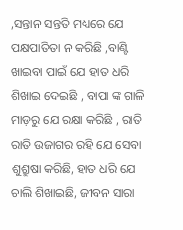,ସନ୍ତାନ ସନ୍ତତି ମଧ୍ୟରେ ଯେ ପକ୍ଷପାତିତା ନ କରିଛି ,ବାଣ୍ଟି ଖାଇବା ପାଇଁ ଯେ ହାତ ଧରି ଶିଖାଇ ଦେଇଛି , ବାପା ଙ୍କ ଗାଳି ମାଡ଼ରୁ ଯେ ରକ୍ଷା କରିଛି , ରାତି ରାତି ଉଜାଗର ରହି ଯେ ସେବା ଶୁଶ୍ରୁଷା କରିଛି, ହାତ ଧରି ଯେ ଚାଲି ଶିଖାଇଛି, ଜୀବନ ସାରା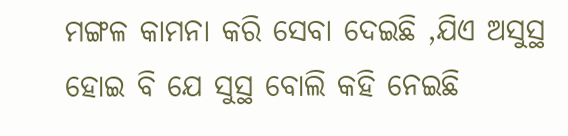ମଙ୍ଗଳ କାମନା କରି ସେବା ଦେଇଛି ,ଯିଏ ଅସୁସ୍ଥ ହୋଇ ବି ଯେ ସୁସ୍ଥ ବୋଲି କହି ନେଇଛି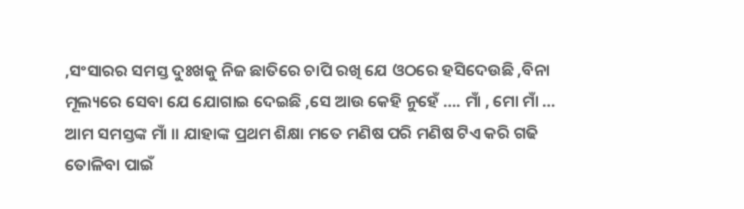,ସଂସାରର ସମସ୍ତ ଦୁଃଖକୁ ନିଜ ଛାତିରେ ଚାପି ରଖି ଯେ ଓଠରେ ହସିଦେଉଛି ,ବିନା ମୂଲ୍ୟରେ ସେବା ଯେ ଯୋଗାଇ ଦେଇଛି ,ସେ ଆଉ କେହି ନୁହେଁ …. ମାଁ , ମୋ ମାଁ … ଆମ ସମସ୍ତଙ୍କ ମାଁ ।। ଯାହାଙ୍କ ପ୍ରଥମ ଶିକ୍ଷା ମତେ ମଣିଷ ପରି ମଣିଷ ଟିଏ କରି ଗଢି ତୋଳିବା ପାଇଁ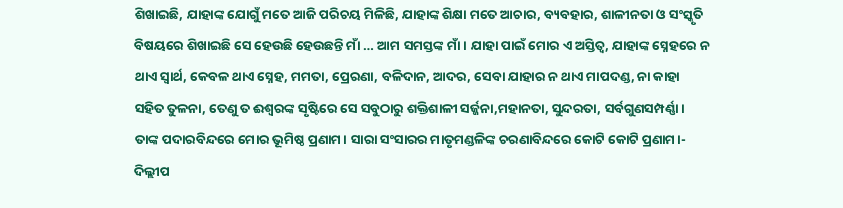ଶିଖାଇଛି, ଯାହାଙ୍କ ଯୋଗୁଁ ମତେ ଆଜି ପରିଚୟ ମିଳିଛି, ଯାହାଙ୍କ ଶିକ୍ଷା ମତେ ଆଚାର, ବ୍ୟବହାର, ଶାଳୀନତା ଓ ସଂସ୍କୃତି ବିଷୟରେ ଶିଖାଇଛି ସେ ହେଉଛି ହେଉଛନ୍ତି ମାଁ … ଆମ ସମସ୍ତଙ୍କ ମାଁ। ଯାହା ପାଇଁ ମୋର ଏ ଅସ୍ତିତ୍ୱ, ଯାହାଙ୍କ ସ୍ନେହରେ ନ ଥାଏ ସ୍ୱାର୍ଥ, କେବଳ ଥାଏ ସ୍ନେହ, ମମତା, ପ୍ରେରଣା, ବଳିଦାନ, ଆଦର, ସେବା ଯାହାର ନ ଥାଏ ମାପଦଣ୍ଡ, ନା କାହା ସହିତ ତୁଳନା, ତେଣୁ ତ ଈଶ୍ୱରଙ୍କ ସୃଷ୍ଟିରେ ସେ ସବୁଠାରୁ ଶକ୍ତିଶାଳୀ ସର୍ଜ୍ଜନା,ମହାନତା, ସୁନ୍ଦରତା, ସର୍ବଗୁଣସମ୍ପର୍ଣ୍ଣା। ତାଙ୍କ ପଦାରବିନ୍ଦରେ ମୋର ଭୂମିଷ୍ଠ ପ୍ରଣାମ। ସାରା ସଂସାରର ମାତୃମଣ୍ଡଳିଙ୍କ ଚରଣାବିନ୍ଦରେ କୋଟି କୋଟି ପ୍ରଣାମ।- ଦିଲ୍ଲୀପ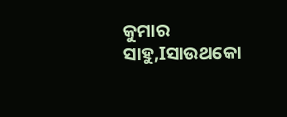କୁମାର ସାହୁ,Iସାଉଥକୋ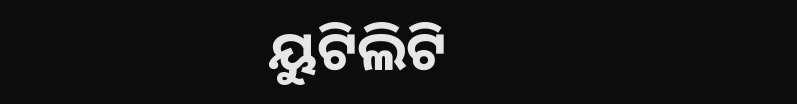ୟୁଟିଲିଟି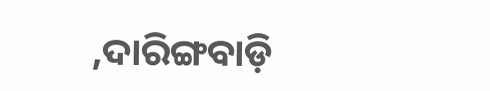,ଦାରିଙ୍ଗବାଡ଼ି